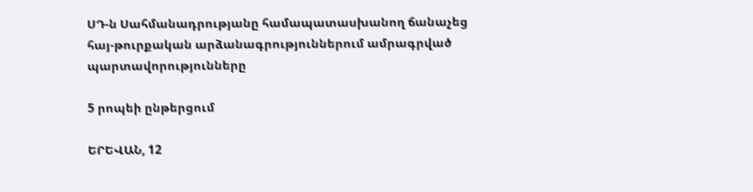ՍԴ-ն Սահմանադրությանը համապատասխանող ճանաչեց հայ-թուրքական արձանագրություններում ամրագրված պարտավորությունները

5 րոպեի ընթերցում

ԵՐԵՎԱՆ, 12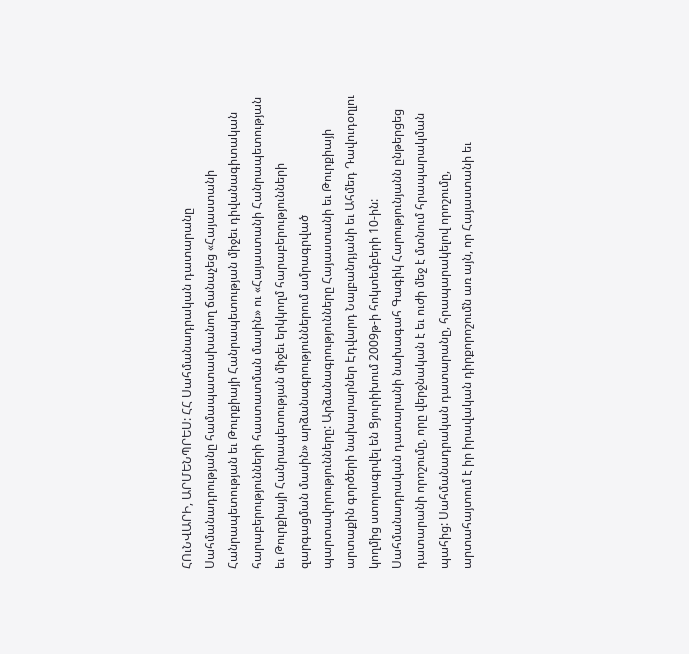ՀՈւՆՎԱՐԻ, ԱՐՄԵՆՊՐԵՍ: ՀՀ Սահմանադրական դատարանը Սահմանադրությանը համապատասխանող ճանաչեց «Հայաստանի Հանրապետության եւ Թուրքիայի Հանրապետության միջեւ դիվանագիտական հարաբերությունների հաստատման մասին» ու «Հայաստանի Հանրապետության եւ Թուրքիայի Հանրապետության միջեւ երկկողմ հարաբերությունների զարգացման մասին» արձանագրություններում ամրագրված պարտավորությունները: Արձանագրությունները Հայաստանի եւ Թուրքիայի արտաքին գործերի նախարարներ Էդվարդ Նալբանդյանի եւ Ահմեդ Դավուդօղլու կողմից ստորագրվել են Ցյուրիխում 2009թ-ի հոկտեմբերի 10-ին: Սահմանադրական դատարանի նախագահ Գագիկ Հարությունյանն ընթերցեց դատարանի որոշումը, որը վերջնական է եւ ուժի մեջ է մտնում հրապարակման պահից: Սահմանադրական դատարանը, հրապարակելով որոշումը, արտահայտում է իր իրավական դիրքորոշումն առ այն, որ Հայաստանի եւ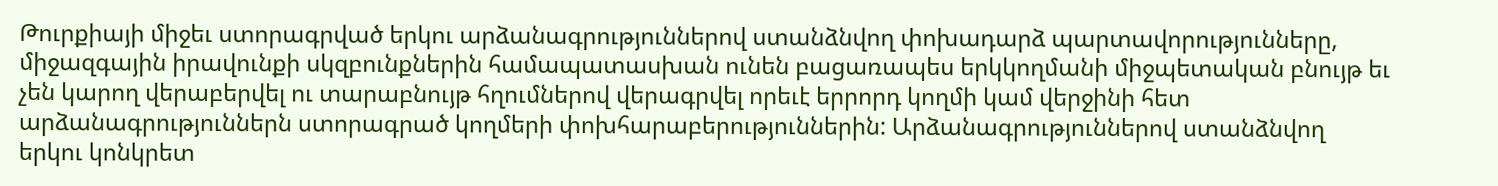Թուրքիայի միջեւ ստորագրված երկու արձանագրություններով ստանձնվող փոխադարձ պարտավորությունները, միջազգային իրավունքի սկզբունքներին համապատասխան ունեն բացառապես երկկողմանի միջպետական բնույթ եւ չեն կարող վերաբերվել ու տարաբնույթ հղումներով վերագրվել որեւէ երրորդ կողմի կամ վերջինի հետ արձանագրություններն ստորագրած կողմերի փոխհարաբերություններին: Արձանագրություններով ստանձնվող երկու կոնկրետ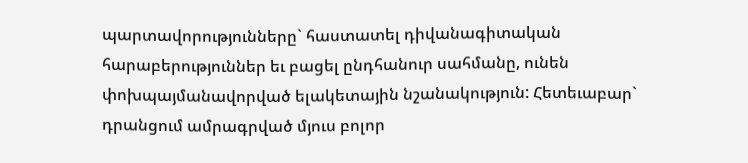պարտավորությունները` հաստատել դիվանագիտական հարաբերություններ եւ բացել ընդհանուր սահմանը, ունեն փոխպայմանավորված ելակետային նշանակություն: Հետեւաբար` դրանցում ամրագրված մյուս բոլոր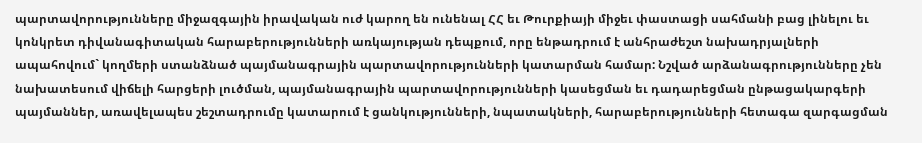պարտավորությունները միջազգային իրավական ուժ կարող են ունենալ ՀՀ եւ Թուրքիայի միջեւ փաստացի սահմանի բաց լինելու եւ կոնկրետ դիվանագիտական հարաբերությունների առկայության դեպքում, որը ենթադրում է անհրաժեշտ նախադրյալների ապահովում` կողմերի ստանձնած պայմանագրային պարտավորությունների կատարման համար: Նշված արձանագրությունները չեն նախատեսում վիճելի հարցերի լուծման, պայմանագրային պարտավորությունների կասեցման եւ դադարեցման ընթացակարգերի պայմաններ, առավելապես շեշտադրումը կատարում է ցանկությունների, նպատակների, հարաբերությունների հետագա զարգացման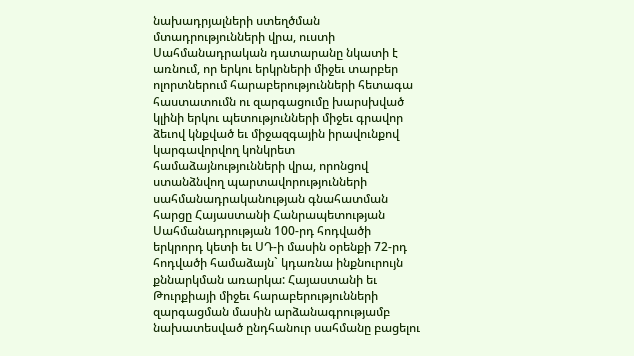նախադրյալների ստեղծման մտադրությունների վրա, ուստի Սահմանադրական դատարանը նկատի է առնում, որ երկու երկրների միջեւ տարբեր ոլորտներում հարաբերությունների հետագա հաստատումն ու զարգացումը խարսխված կլինի երկու պետությունների միջեւ գրավոր ձեւով կնքված եւ միջազգային իրավունքով կարգավորվող կոնկրետ համաձայնությունների վրա, որոնցով ստանձնվող պարտավորությունների սահմանադրականության գնահատման հարցը Հայաստանի Հանրապետության Սահմանադրության 100-րդ հոդվածի երկրորդ կետի եւ ՍԴ-ի մասին օրենքի 72-րդ հոդվածի համաձայն` կդառնա ինքնուրույն քննարկման առարկա: Հայաստանի եւ Թուրքիայի միջեւ հարաբերությունների զարգացման մասին արձանագրությամբ նախատեսված ընդհանուր սահմանը բացելու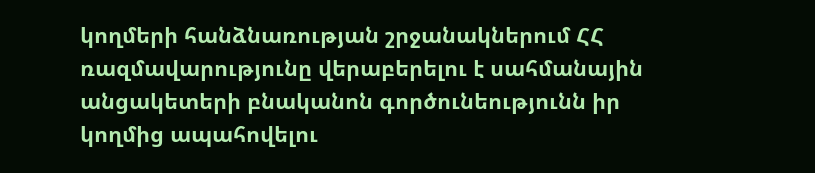կողմերի հանձնառության շրջանակներում ՀՀ ռազմավարությունը վերաբերելու է սահմանային անցակետերի բնականոն գործունեությունն իր կողմից ապահովելու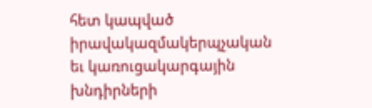հետ կապված իրավակազմակերպչական եւ կառուցակարգային խնդիրների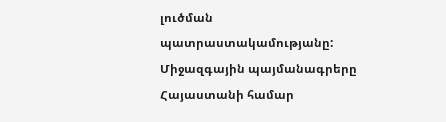լուծման պատրաստակամությանը: Միջազգային պայմանագրերը Հայաստանի համար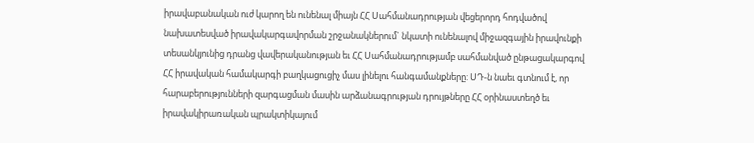իրավաբանական ուժ կարող են ունենալ միայն ՀՀ Սահմանադրության վեցերորդ հոդվածով նախատեսված իրավակարգավորման շրջանակներում` նկատի ունենալով միջազգային իրավունքի տեսանկյունից դրանց վավերականության եւ ՀՀ Սահմանադրությամբ սահմանված ընթացակարգով ՀՀ իրավական համակարգի բաղկացուցիչ մաս լինելու հանգամանքները: ՍԴ-ն նաեւ գտնում է, որ հարաբերությունների զարգացման մասին արձանագրության դրույթները ՀՀ օրինաստեղծ եւ իրավակիրառական պրակտիկայում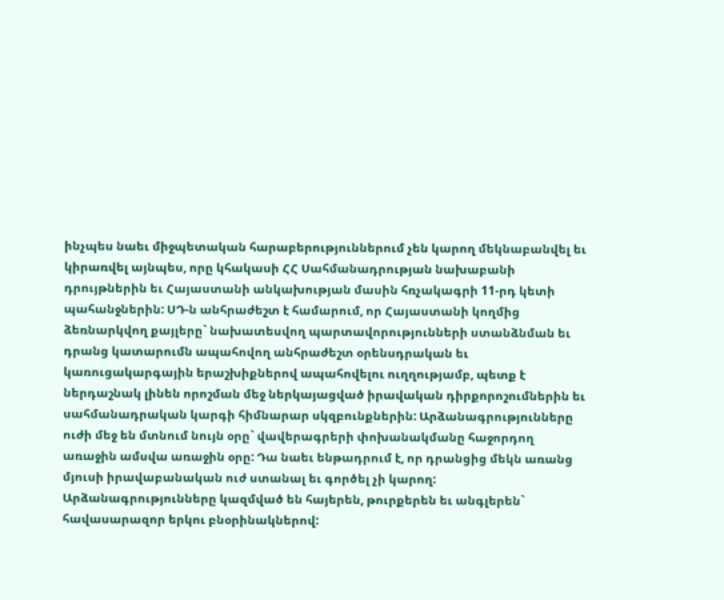ինչպես նաեւ միջպետական հարաբերություններում չեն կարող մեկնաբանվել եւ կիրառվել այնպես, որը կհակասի ՀՀ Սահմանադրության նախաբանի դրույթներին եւ Հայաստանի անկախության մասին հռչակագրի 11-րդ կետի պահանջներին: ՍԴ-ն անհրաժեշտ է համարում, որ Հայաստանի կողմից ձեռնարկվող քայլերը` նախատեսվող պարտավորությունների ստանձնման եւ դրանց կատարումն ապահովող անհրաժեշտ օրենսդրական եւ կառուցակարգային երաշխիքներով ապահովելու ուղղությամբ, պետք է ներդաշնակ լինեն որոշման մեջ ներկայացված իրավական դիրքորոշումներին եւ սահմանադրական կարգի հիմնարար սկզբունքներին: Արձանագրությունները ուժի մեջ են մտնում նույն օրը` վավերագրերի փոխանակմանը հաջորդող առաջին ամսվա առաջին օրը: Դա նաեւ ենթադրում է, որ դրանցից մեկն առանց մյուսի իրավաբանական ուժ ստանալ եւ գործել չի կարող: Արձանագրությունները կազմված են հայերեն, թուրքերեն եւ անգլերեն` հավասարազոր երկու բնօրինակներով: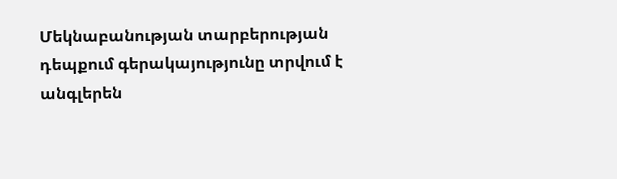Մեկնաբանության տարբերության դեպքում գերակայությունը տրվում է անգլերեն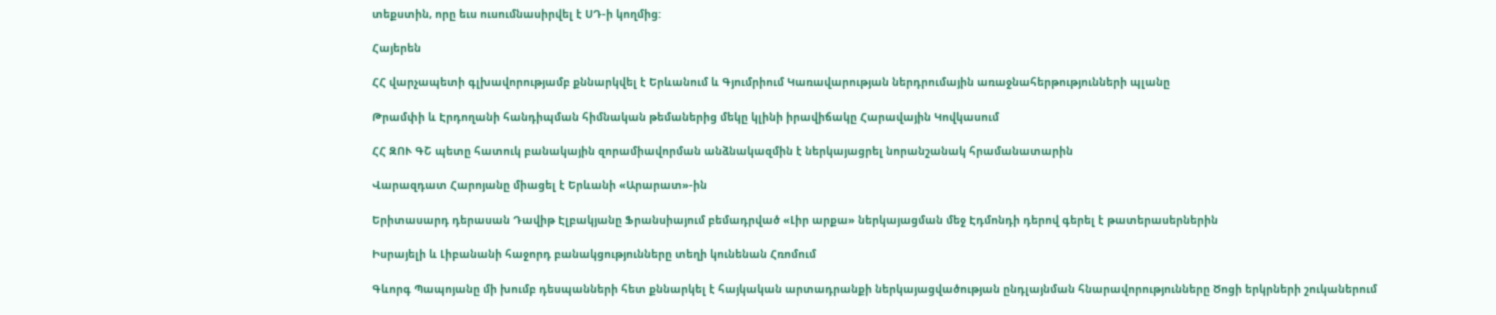տեքստին, որը եւս ուսումնասիրվել է ՍԴ-ի կողմից:

Հայերեն

ՀՀ վարչապետի գլխավորությամբ քննարկվել է Երևանում և Գյումրիում Կառավարության ներդրումային առաջնահերթությունների պլանը

Թրամփի և Էրդողանի հանդիպման հիմնական թեմաներից մեկը կլինի իրավիճակը Հարավային Կովկասում

ՀՀ ԶՈՒ ԳՇ պետը հատուկ բանակային զորամիավորման անձնակազմին է ներկայացրել նորանշանակ հրամանատարին

Վարազդատ Հարոյանը միացել է Երևանի «Արարատ»-ին

Երիտասարդ դերասան Դավիթ Էլբակյանը Ֆրանսիայում բեմադրված «Լիր արքա» ներկայացման մեջ Էդմոնդի դերով գերել է թատերասերներին

Իսրայելի և Լիբանանի հաջորդ բանակցությունները տեղի կունենան Հռոմում

Գևորգ Պապոյանը մի խումբ դեսպանների հետ քննարկել է հայկական արտադրանքի ներկայացվածության ընդլայնման հնարավորությունները Ծոցի երկրների շուկաներում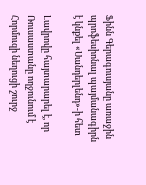Ֆինն Գերագուսյանը առաջին պրոֆեսիոնալ պայմանագիրն է կնքել «Սանդերլենդ»-ի հետ

Լավրովը հայտարարել է, որ Ռուսաստանը ողջունում է Հորմուզի նեղուցի շուրջ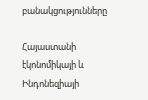բանակցությունները

Հայաստանի էկոնոմիկայի և Ինդոնեզիայի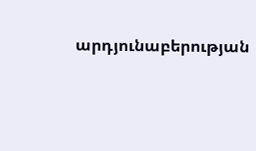արդյունաբերության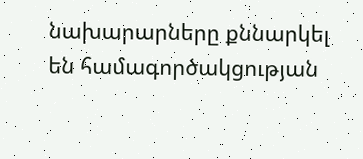նախարարները քննարկել են համագործակցության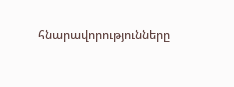հնարավորությունները